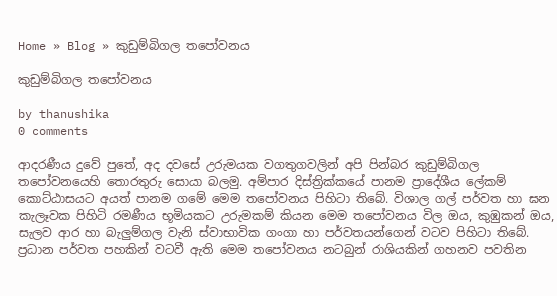Home » Blog » කුඩුම්බිගල තපෝවනය

කුඩුම්බිගල තපෝවනය

by thanushika
0 comments

ආදරණීය දුවේ පුතේ, අද දවසේ උරුමයක වගතුගවලින් අපි පින්බර කුඩුම්බිගල තපෝවනයෙහි තොරතුරු සොයා බලමු. අම්පාර දිස්ත්‍රික්කයේ පානම ප්‍රාදේශීය ලේකම් කොට්ඨාසයට අයත් පානම ගමේ මෙම තපෝවනය පිහිටා තිබේ. විශාල ගල් පර්වත හා ඝන කැලෑවක පිහිටි රමණීය භූමියකට උරුමකම් කියන මෙම තපෝවනය විල ඔය, කුඹුකන් ඔය, සැලව ආර හා බැලුම්ගල වැනි ස්වාභාවික ගංගා හා පර්වතයන්ගෙන් වටව පිහිටා තිබේ. ප්‍රධාන පර්වත පහකින් වටවී ඇති මෙම තපෝවනය නටබුන් රාශියකින් ගහනව පවතින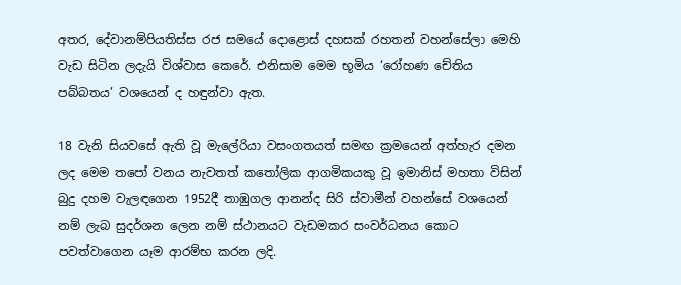අතර, දේවානම්පියතිස්ස රජ සමයේ දොළොස් දහසක් රහතන් වහන්සේලා මෙහි වැඩ සිටින ලදැයි විශ්වාස කෙරේ. එනිසාම මෙම භූමිය ‘රෝහණ චේතිය පබ්බතය’ වශයෙන් ද හඳුන්වා ඇත.

18 වැනි සියවසේ ඇති වූ මැලේරියා වසංගතයත් සමඟ ක්‍රමයෙන් අත්හැර දමන ලද මෙම තපෝ වනය නැවතත් කතෝලික ආගමිකයකු වූ ඉමානිස් මහතා විසින් බුදු දහම වැලඳගෙන 1952දී තාඹුගල ආනන්ද සිරි ස්වාමීන් වහන්සේ වශයෙන් නම් ලැබ සුදර්ශන ලෙන නම් ස්ථානයට වැඩමකර සංවර්ධනය කොට පවත්වාගෙන යෑම ආරම්භ කරන ලදි.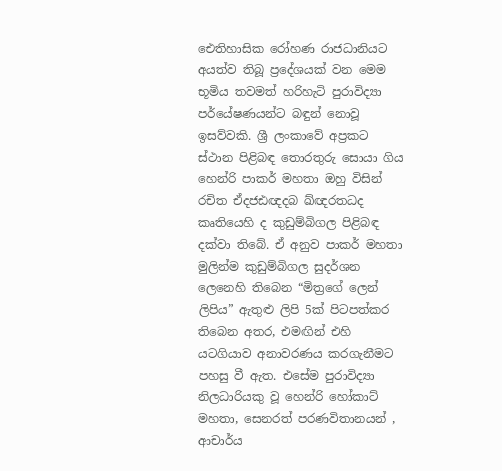ඓතිහාසික රෝහණ රාජධානියට අයත්ව තිබූ ප්‍රදේශයක් වන මෙම භූමිය තවමත් හරිහැටි පුරාවිද්‍යා පර්යේෂණයන්ට බඳුන් නොවූ ඉසව්වකි. ශ්‍රී ලංකාවේ අප්‍රකට ස්ථාන පිළිබඳ තොරතුරු සොයා ගිය හෙන්රි පාකර් මහතා ඔහු විසින් රචිත ඒදජඪඥදබ ඛ්ඥරතධද කෘතියෙහි ද කුඩුම්බිගල පිළිබඳ දක්වා තිබේ. ඒ අනුව පාකර් මහතා මුලින්ම කුඩුම්බිගල සුදර්ශන ලෙනෙහි තිබෙන “මිත්‍රගේ ලෙන් ලිපිය” ඇතුළු ලිපි 5ක් පිටපත්කර තිබෙන අතර, එමඟින් එහි යටගියාව අනාවරණය කරගැනීමට පහසු වී ඇත. එසේම පුරාවිද්‍යා නිලධාරියකු වූ හෙන්රි හෝකාට් මහතා, සෙනරත් පරණවිතානයන් , ආචාර්ය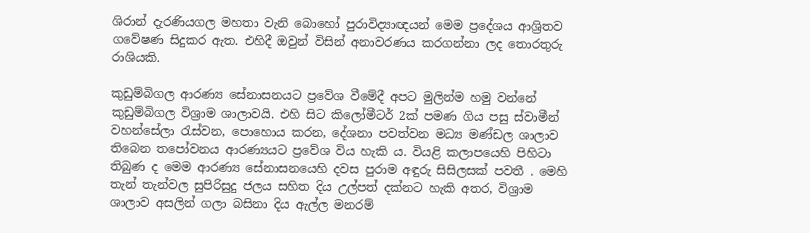ශිරාන් දැරණියගල මහතා වැනි බොහෝ පුරාවිද්‍යාඥයන් මෙම ප්‍රදේශය ආශ්‍රිතව ගවේෂණ සිදුකර ඇත. එහිදී ඔවුන් විසින් අනාවරණය කරගන්නා ලද තොරතුරු රාශියකි.

කුඩුම්බිගල ආරණ්‍ය සේනාසනයට ප්‍රවේශ වීමේදී අපට මුලින්ම හමු වන්නේ කුඩුම්බිගල විශ්‍රාම ශාලාවයි. එහි සිට කිලෝමීටර් 2ක් පමණ ගිය පසු ස්වාමීන් වහන්සේලා රැස්වන, පොහොය කරන, දේශනා පවත්වන මධ්‍ය මණ්ඩල ශාලාව තිබෙන තපෝවනය ආරණ්‍යයට ප්‍රවේශ විය හැකි ය. වියළි කලාපයෙහි පිහිටා තිබුණ ද මෙම ආරණ්‍ය සේනාසනයෙහි දවස පුරාම අඳුරු සිසිලසක් පවතී . මෙහි තැන් තැන්වල සුපිරිසුදු ජලය සහිත දිය උල්පත් දක්නට හැකි අතර, විශ්‍රාම ශාලාව අසලින් ගලා බසිනා දිය ඇල්ල මනරම්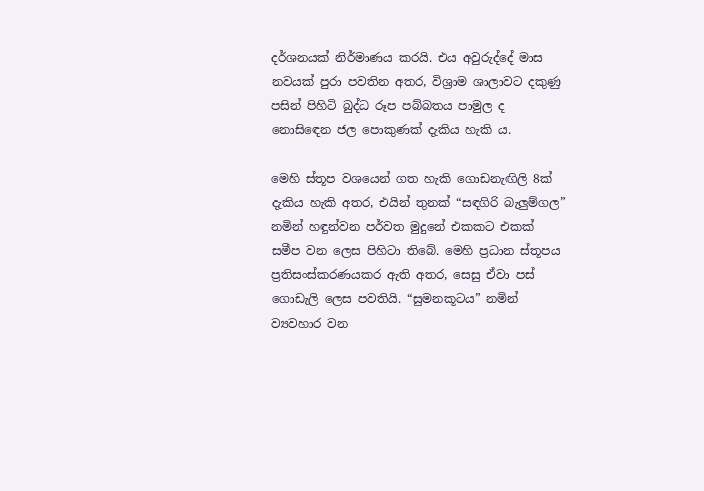දර්ශනයක් නිර්මාණය කරයි. එය අවුරුද්දේ මාස නවයක් පුරා පවතින අතර, විශ්‍රාම ශාලාවට දකුණු පසින් පිහිටි බුද්ධ රූප පබ්බතය පාමුල ද නොසිඳෙන ජල පොකුණක් දැකිය හැකි ය.

මෙහි ස්තූප වශයෙන් ගත හැකි ගොඩනැඟිලි 8ක් දැකිය හැකි අතර, එයින් තුනක් “සඳගිරි බැලුම්ගල” නමින් හඳුන්වන පර්වත මුදුනේ එකකට එකක් සමීප වන ලෙස පිහිටා තිබේ. මෙහි ප්‍රධාන ස්තූපය ප්‍රතිසංස්කරණයකර ඇති අතර, සෙසු ඒවා පස් ගොඩැලි ලෙස පවතියි. “සුමනකූටය” නමින් ව්‍යවහාර වන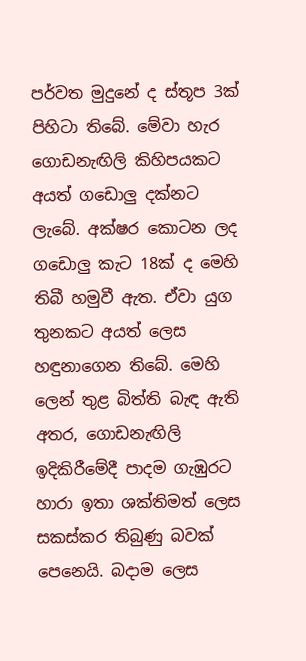පර්වත මුදුනේ ද ස්තූප 3ක් පිහිටා තිබේ. මේවා හැර ගොඩනැඟිලි කිහිපයකට අයත් ගඩොලු දක්නට ලැබේ. අක්ෂර කොටන ලද ගඩොලු කැට 18ක් ද මෙහි තිබී හමුවී ඇත. ඒවා යුග තුනකට අයත් ලෙස හඳුනාගෙන තිබේ. මෙහි ලෙන් තුළ බිත්ති බැඳ ඇති අතර, ගොඩනැඟිලි ඉදිකිරීමේදී පාදම ගැඹුරට හාරා ඉතා ශක්තිමත් ලෙස සකස්කර තිබුණු බවක් පෙනෙයි. බදාම ලෙස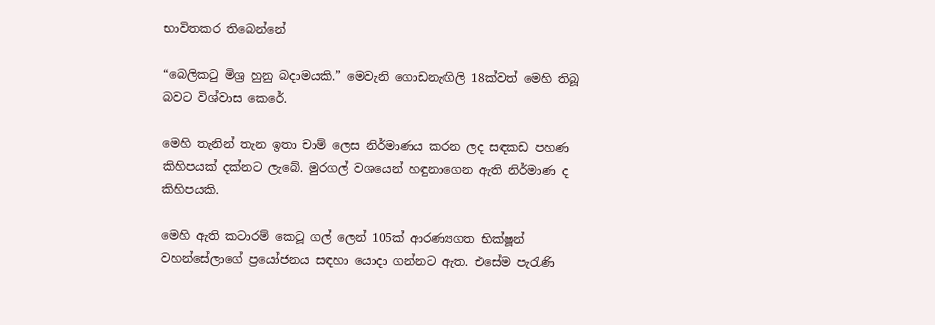භාවිතකර තිබෙන්නේ

“බෙලිකටු මිශ්‍ර හුනු බදාමයකි.” මෙවැනි ගොඩනැඟිලි 18ක්වත් මෙහි තිබූ බවට විශ්වාස කෙරේ.

මෙහි තැනින් තැන ඉතා චාම් ලෙස නිර්මාණය කරන ලද සඳකඩ පහණ කිහිපයක් දක්නට ලැබේ. මුරගල් වශයෙන් හඳුනාගෙන ඇති නිර්මාණ ද කිහිපයකි.

මෙහි ඇති කටාරම් කෙටූ ගල් ලෙන් 105ක් ආරණ්‍යගත භික්ෂූන් වහන්සේලාගේ ප්‍රයෝජනය සඳහා යොදා ගන්නට ඇත. එසේම පැරැණි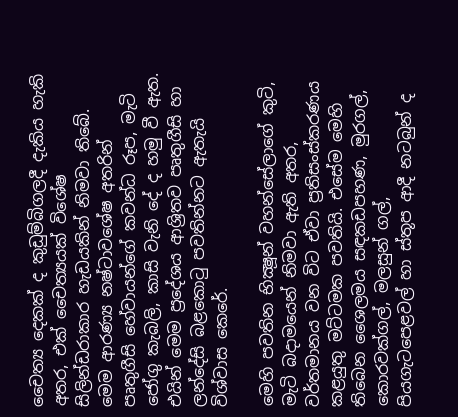චෛත්‍ය දෙකක් ද කුඩුම්බිගලදී දැකිය හැකි අතර, එක් චෛත්‍යයක් විශේෂ සිලින්ඩරාකාර හැඩයකින් නිමවා තිබේ. මෙම ආරණ්‍ය නෂ්ටාවශේෂ අතරින් පෘතුගීසි හේවායන්ගේ කවන්ධ රූප, මැටි ජෝගු කැබලි, කාසි වැනි දේ ද හමු වී ඇත. එයින් මෙම ප්‍රදේශය ආශ්‍රිතව පෘතුගීසි හා ලන්දේසි බළකොටු පවතින්නට ඇතැයි විශ්වාස කෙරේ.

මෙහි පවතින භික්‍ෂූන් වහන්සේලාගේ කුටි, මැටි බදාමයෙන් නිමවා ඇති අතර, වර්තමානය වන විට ඒවා ප්‍රතිසංස්කරණය කළයුතු මට්ටමක පවතියි. එසේම මෙහි තිබෙන ශෛලමය සඳකඩපහණ, මුරගල්, කොරවක්ගල්, මලසුන් ගල්, පියගැටපෙළවල් හා ස්තූප ආදී නටබුන් ද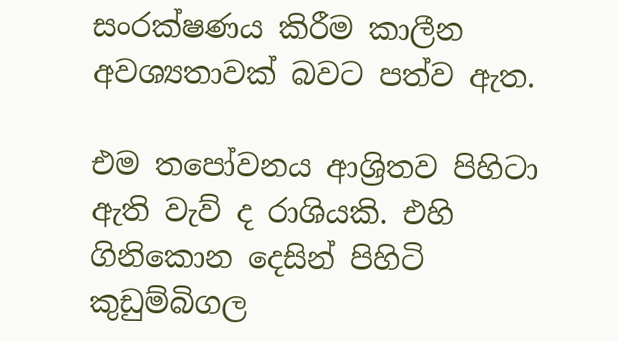සංරක්ෂණය කිරීම කාලීන අවශ්‍යතාවක් බවට පත්ව ඇත.

එම තපෝවනය ආශ්‍රිතව පිහිටා ඇති වැව් ද රාශියකි. එහි ගිනිකොන දෙසින් පිහිටි කුඩුම්බිගල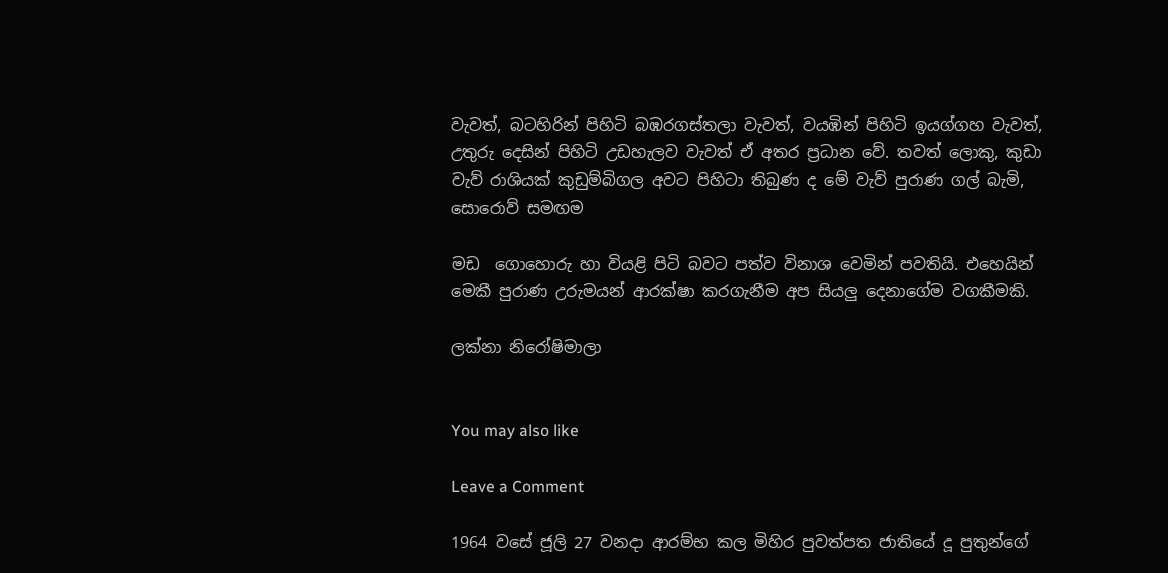වැවත්, බටහිරින් පිහිටි බඹරගස්තලා වැවත්, වයඹින් පිහිටි ඉයග්ගහ වැවත්, උතුරු දෙසින් පිහිටි උඩහැලව වැවත් ඒ අතර ප්‍රධාන වේ. තවත් ලොකු, කුඩා වැව් රාශියක් කුඩුම්බිගල අවට පිහිටා තිබුණ ද මේ වැව් පුරාණ ගල් බැමි, සොරොව් සමඟම

මඩ  ගොහොරු හා වියළි පිටි බවට පත්ව විනාශ වෙමින් පවතියි. එහෙයින් මෙකී පුරාණ උරුමයන් ආරක්ෂා කරගැනීම අප සියලු දෙනාගේම වගකීමකි.

ලක්නා නිරෝෂිමාලා


You may also like

Leave a Comment

1964 වසේ ජූලි 27 වනදා ආරම්භ කල මිහිර පුවත්පත ජාතියේ දූ පුතුන්ගේ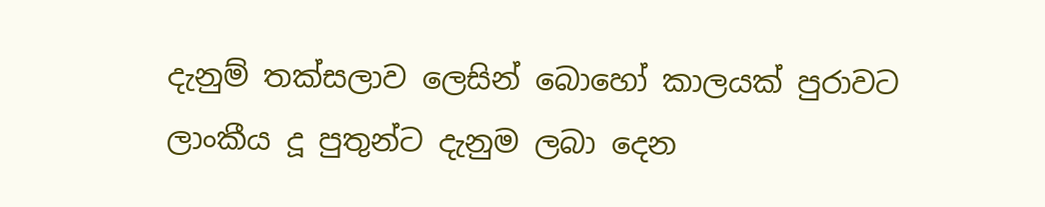දැනුම් තක්සලාව ලෙසින් බොහෝ කාලයක් පුරාවට ලාංකීය දූ පුතුන්ට දැනුම ලබා දෙන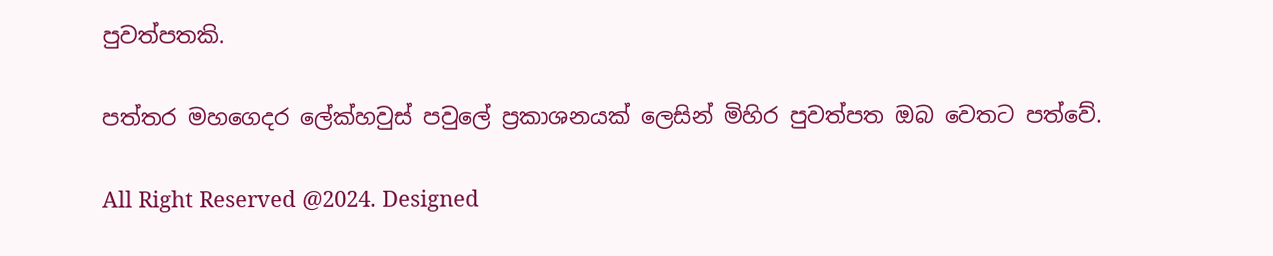පුවත්පතකි.

පත්තර මහගෙදර ලේක්හවුස් පවුලේ ප්‍රකාශනයක් ලෙසින් මිහිර පුවත්පත ඔබ වෙතට පත්වේ.

All Right Reserved @2024. Designed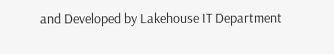and Developed by Lakehouse IT Department